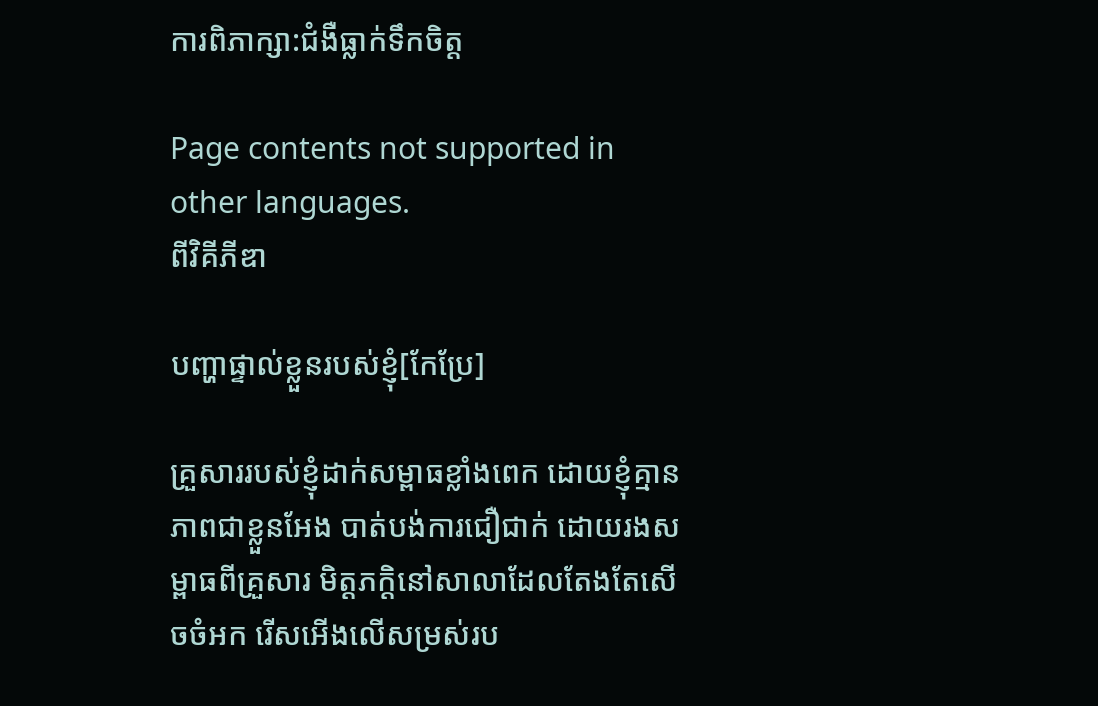ការពិភាក្សា:ជំងឺធ្លាក់ទឹកចិត្ត

Page contents not supported in other languages.
ពីវិគីភីឌា

បញ្ហាផ្ទាល់ខ្លួនរបស់ខ្ញុំ[កែប្រែ]

គ្រួសាររបស់ខ្ញុំដាក់សម្ពាធខ្លាំងពេក ដោយខ្ញុំគ្មានភាពជាខ្លួនអែង បាត់បង់ការជឿជាក់ ដោយរងសម្ពាធពីគ្រួសារ មិត្តភក្ដិនៅសាលាដែលតែងតែសើចចំអក រើសអើងលើសម្រស់រប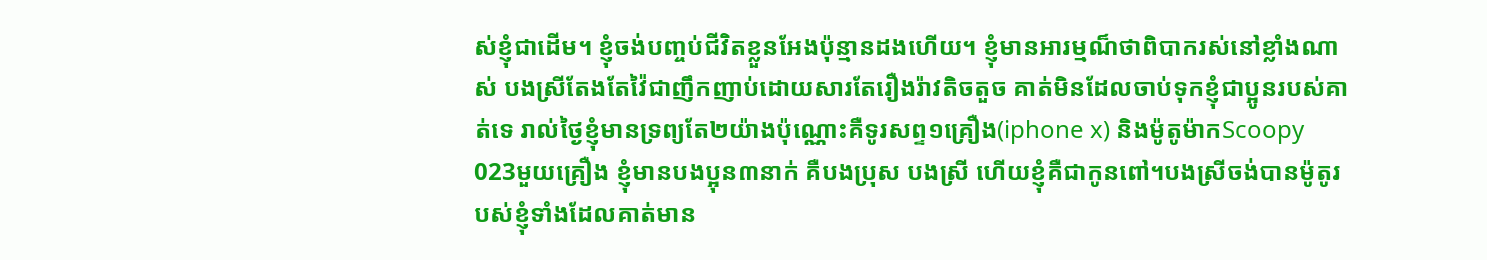ស់ខ្ញុំជាដើម។ ខ្ញុំចង់បញ្ចប់ជីវិតខ្លួនអែងប៉ុន្មានដងហើយ។ ខ្ញុំមានអារម្មណ៏ថាពិបាករស់នៅខ្លាំងណាស់ បងស្រីតែងតែវ៉ៃជាញឹកញាប់ដោយសារតែរឿងរ៉ាវតិចតួច គាត់មិនដែលចាប់ទុកខ្ញុំជាប្អូនរបស់គាត់ទេ រាល់ថ្ងៃខ្ញុំមានទ្រព្យតែ២យ៉ាងប៉ុណ្ណោះគឺទូរសព្ទ១គ្រឿង(iphone x) និងម៉ូតូម៉ាកScoopy 023មួយគ្រឿង ខ្ញុំមានបងប្អុន៣នាក់ គឺបងប្រុស បងស្រី ហើយខ្ញុំគឺជាកូនពៅ។បងស្រីចង់បានម៉ូតូរបស់ខ្ញុំទាំងដែលគាត់មាន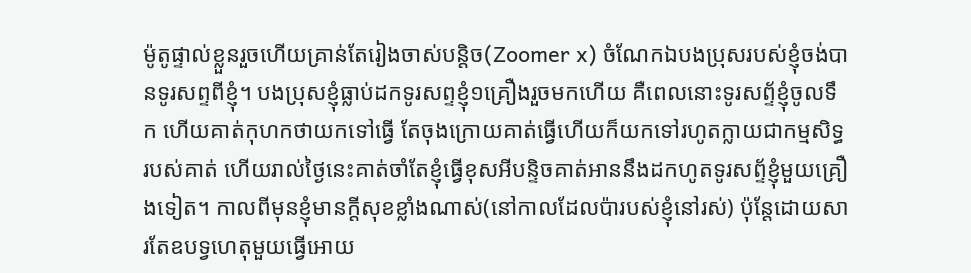ម៉ូតូផ្ទាល់ខ្លួនរួចហើយគ្រាន់តែរៀងចាស់បន្តិច(Zoomer x) ចំណែកឯបងប្រុសរបស់ខ្ញុំចង់បានទូរសព្ទពីខ្ញុំ។ បងប្រុសខ្ញុំធ្លាប់ដកទូរសព្ទខ្ញុំ១គ្រឿងរួចមកហើយ គឺពេលនោះទូរសព្ទ័ខ្ញុំចូលទឹក ហើយគាត់កុហកថាយកទៅធ្វើ តែចុងក្រោយគាត់ធ្វើហើយក៏យកទៅរហូតក្លាយជាកម្មសិទ្ធរបស់គាត់ ហើយរាល់ថ្ងៃនេះគាត់ចាំតែខ្ញុំធ្វើខុសអីបន្ទិចគាត់អាននឹងដកហូតទូរសព្ទ័ខ្ញុំមួយគ្រឿងទៀត។ កាលពីមុនខ្ញុំមានក្ដីសុខខ្លាំងណាស់(នៅកាលដែលប៉ារបស់ខ្ញុំនៅរស់) ប៉ុន្ដែដោយសារតែឧបទ្វហេតុមួយធ្វើអោយ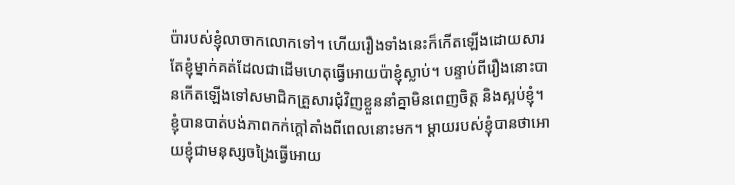ប៉ារបស់ខ្ញុំលាចាកលោកទៅ។ ហើយរឿងទាំងនេះក៏កើតឡើងដោយសារតែខ្ញុំម្នាក់គត់ដែលជាដើមហេតុធ្វើអោយប៉ាខ្ញុំស្លាប់។ បន្ទាប់ពីរឿងនោះបានកើតឡើងទៅសមាជិកគ្រួសារជុំវិញខ្លួននាំគ្នាមិនពេញចិត្ត និងស្អប់ខ្ញុំ។ ខ្ញុំបានបាត់បង់ភាពកក់ក្ដៅតាំងពីពេលនោះមក។ ម្ដាយរបស់ខ្ញុំបានថាអោយខ្ញុំជាមនុស្សចង្រៃធ្វើអោយ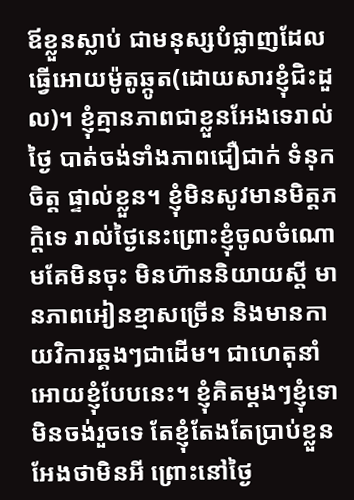ឪខ្លួនស្លាប់ ជាមនុស្សបំផ្លាញដែលធ្វើអោយម៉ូតូឆ្កូត(ដោយសារខ្ញុំជិះដួល)។ ខ្ញុំគ្មានភាពជាខ្លួនអែងទេរាល់ថ្ងៃ បាត់ចង់ទាំងភាពជឿជាក់ ទំនុកចិត្ត ផ្ទាល់ខ្លួន។ ខ្ញុំមិនសូវមានមិត្តភក្ដិទេ រាល់ថ្ងៃនេះព្រោះខ្ញុំចូលចំណោមគែមិនចុះ មិនហ៊ាននិយាយស្ដី មានភាពអៀនខ្មាសច្រើន និងមានកាយវិការឆ្គងៗជាដើម។ ជាហេតុនាំអោយខ្ញុំបែបនេះ។ ខ្ញុំគិតម្ដងៗខ្ញុំទោមិនចង់រួចទេ តែខ្ញុំតែងតែប្រាប់ខ្លួនអែងថាមិនអី ព្រោះនៅថ្ងៃ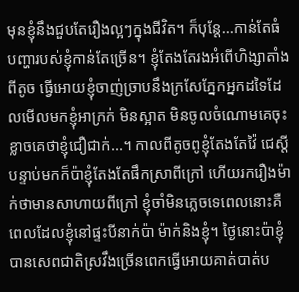មុនខ្ញុំនឹងជួបតែរឿងល្អៗក្នុងជីវិត។ ក៏បុន្ដែ...កាន់តែធំ បញ្ហារបស់ខ្ញុំកាន់តែច្រើន។ ខ្ញុំតែងតែរងអំពើហិង្សាតាំងពីតូច ធ្វើអោយខ្ញុំចាញ់ច្រាបនឹងក្រសែភ្នែកអ្នកដទៃដែលមើលមកខ្ញុំអាក្រក់ មិនស្អាត មិនចូលចំណោមគេចុះ ខ្លាចគេថាខ្ញុំជឿជាក់...។ កាលពីតូចពូខ្ញុំតែងតែវ៉ៃ ជេស្ដី បន្ទាប់មកក៏ប៉ាខ្ញុំតែងតែផឹកស្រាពីក្រៅ ហើយរករឿងម៉ាក់ថាមានសាហាយពីក្រៅ ខ្ញុំចាំមិនភ្លេចទេពេលនោះគឺពេលដែលខ្ញុំនៅផ្ទះបីនាក់ប៉ា ម៉ាក់និងខ្ញុំ។ ថ្ងៃនោះប៉ាខ្ញុំបានសេពជាតិស្រវឹងច្រើនពេកធ្វើអោយគាត់បាត់ប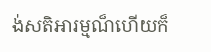ង់សតិអារម្មណ៏ហើយក៏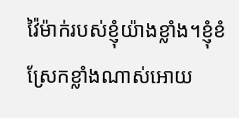វ៉ៃម៉ាក់របស់ខ្ញុំយ៉ាងខ្លាំង។ខ្ញុំខំស្រែកខ្លាំងណាស់អោយ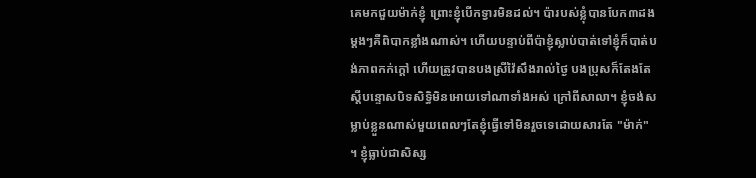គេមកជួយម៉ាក់ខ្ញុំ ព្រោះខ្ញុំបើកទ្វារមិនដល់។ ប៉ារបស់ខ្លុំបានបែក៣ដង ម្ដងៗគឺពិបាកខ្លាំងណាស់។ ហើយបន្ទាប់ពីប៉ាខ្ញុំស្លាប់បាត់ទៅខ្ញុំក៏បាត់បង់ភាពកក់ក្ដៅ ហើយត្រូវបានបងស្រីវ៉ៃសឹងរាល់ថ្ងៃ បងប្រុសក៏តែងតែស្ដីបន្ទោសបិទសិទ្ធិមិនអោយទៅណាទាំងអស់ ក្រៅពីសាលា។ ខ្ញុំចង់សម្លាប់ខ្លួនណាស់មួយពេលៗតែខ្ញុំធ្វើទៅមិនរួចទេដោយសារតែ "ម៉ាក់" ។ ខ្ញុំធ្លាប់ជាសិស្ស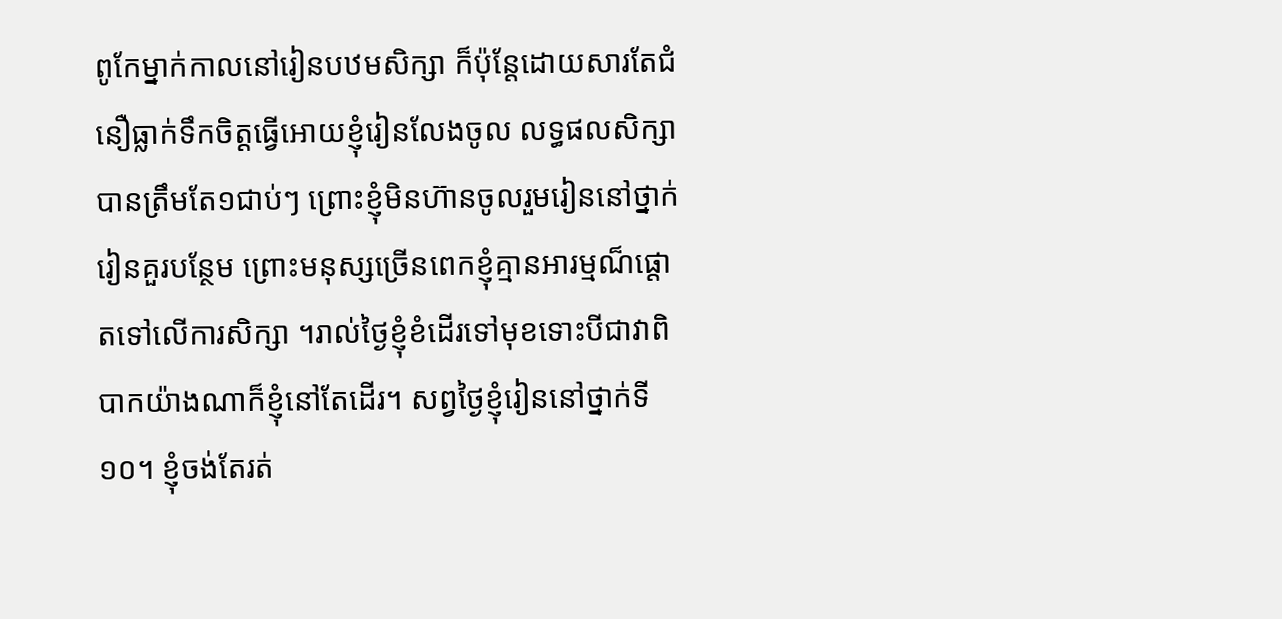ពូកែម្នាក់កាលនៅរៀនបឋមសិក្សា ក៏ប៉ុន្ដែដោយសារតែជំនឿធ្លាក់ទឹកចិត្តធ្វើអោយខ្ញុំរៀនលែងចូល លទ្ធផលសិក្សាបានត្រឹមតែ១ជាប់ៗ ព្រោះខ្ញុំមិនហ៊ានចូលរួមរៀននៅថ្នាក់រៀនគួរបន្ថែម ព្រោះមនុស្សច្រើនពេកខ្ញុំគ្មានអារម្មណ៏ផ្ដោតទៅលើការសិក្សា ។រាល់ថ្ងៃខ្ញុំខំដើរទៅមុខទោះបីជាវាពិបាកយ៉ាងណាក៏ខ្ញុំនៅតែដើរ។ សព្វថ្ងៃខ្ញុំរៀននៅថ្នាក់ទី១០។ ខ្ញុំចង់តែរត់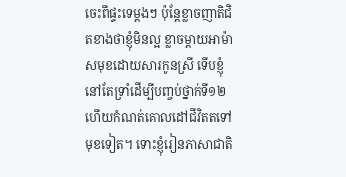ចេះពីផ្ទះទេម្ដងៗ ប៉ុន្តែខ្លាចញាតិជិតខាងថាខ្ញុំមិនល្អ ខ្លាចម្ដាយអាម៉ាសមុខដោយសារកូនស្រី ទើបខ្ញុំនៅតែទ្រាំដើម្បីបញ្ចប់ថ្នាក់ទី១២ហើយកំណត់គោលដៅជីវិតតទៅមុខទៀត។ ទោះខ្ញុំរៀនភាសាជាតិ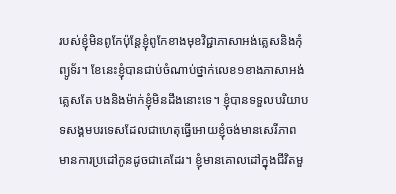របស់ខ្ញុំមិនពូកែប៉ុន្ដែខ្ញុំពូកែខាងមុខវិជ្ជាភាសាអង់គ្លេសនិងកុំព្យូទ័រ។ ខែនេះខ្ញុំបានជាប់ចំណាប់ថ្នាក់លេខ១ខាងភាសាអង់គ្លេសតែ បងនិងម៉ាក់ខ្ញុំមិនដឹងនោះទេ។ ខ្ញុំបានទទួលបរិយាបទសង្គមបរទេសដែលជាហេតុធ្វើអោយខ្ញុំចង់មានសេរីភាព មានការប្រដៅកូនដូចជាគេដែរ។ ខ្ញុំមានគោលដៅក្នុងជីវិតមួ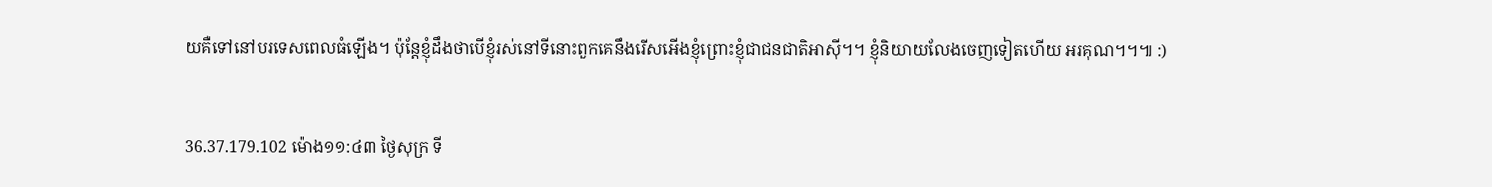យគឺទៅនៅបរទេសពេលធំឡើង។ ប៉ុន្ដែខ្ញុំដឹងថាបើខ្ញុំរស់នៅទីនោះពួកគេនឹងរើសអើងខ្ញុំព្រោះខ្ញុំជាជនជាតិអាស៊ី។។ ខ្ញុំនិយាយលែងចេញទៀតហើយ អរគុណ។។៕ :)


36.37.179.102 ម៉ោង១១:៤៣ ថ្ងៃសុក្រ ទី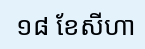១៨ ខែសីហា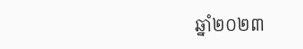ឆ្នាំ២០២៣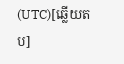(UTC)[ឆ្លើយតប]